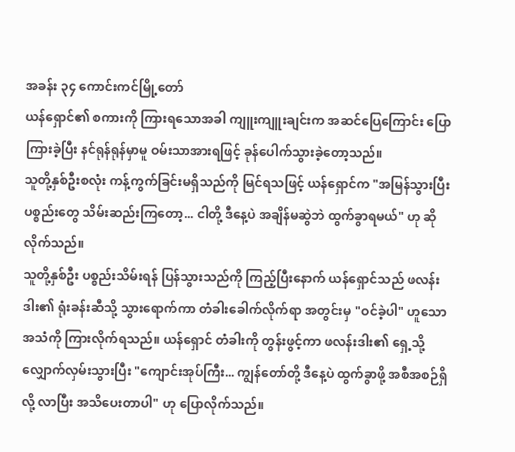အခန်း ၃၄ ကောင်းကင်မြို့တော်
ယန်ရှောင်၏ စကားကို ကြားရသောအခါ ကျူးကျူးချင်းက အဆင်ပြေကြောင်း ပြောကြားခဲ့ပြီး နင်ရုန်ရုန်မှာမူ ဝမ်းသာအားရဖြင့် ခုန်ပေါက်သွားခဲ့တော့သည်။
သူတို့နှစ်ဦးစလုံး ကန့်ကွက်ခြင်းမရှိသည်ကို မြင်ရသဖြင့် ယန်ရှောင်က "အမြန်သွားပြီး ပစ္စည်းတွေ သိမ်းဆည်းကြတော့... ငါတို့ ဒီနေ့ပဲ အချိန်မဆွဲဘဲ ထွက်ခွာရမယ်" ဟု ဆိုလိုက်သည်။
သူတို့နှစ်ဦး ပစ္စည်းသိမ်းရန် ပြန်သွားသည်ကို ကြည့်ပြီးနောက် ယန်ရှောင်သည် ဖလန်းဒါး၏ ရုံးခန်းဆီသို့ သွားရောက်ကာ တံခါးခေါက်လိုက်ရာ အတွင်းမှ "ဝင်ခဲ့ပါ" ဟူသော အသံကို ကြားလိုက်ရသည်။ ယန်ရှောင် တံခါးကို တွန်းဖွင့်ကာ ဖလန်းဒါး၏ ရှေ့သို့ လျှောက်လှမ်းသွားပြီး "ကျောင်းအုပ်ကြီး... ကျွန်တော်တို့ ဒီနေ့ပဲ ထွက်ခွာဖို့ အစီအစဉ်ရှိလို့ လာပြီး အသိပေးတာပါ" ဟု ပြောလိုက်သည်။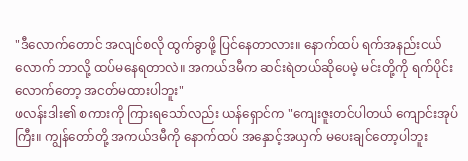"ဒီလောက်တောင် အလျင်စလို ထွက်ခွာဖို့ ပြင်နေတာလား။ နောက်ထပ် ရက်အနည်းငယ်လောက် ဘာလို့ ထပ်မနေရတာလဲ။ အကယ်ဒမီက ဆင်းရဲတယ်ဆိုပေမဲ့ မင်းတို့ကို ရက်ပိုင်းလောက်တော့ အငတ်မထားပါဘူး"
ဖလန်းဒါး၏ စကားကို ကြားရသော်လည်း ယန်ရှောင်က "ကျေးဇူးတင်ပါတယ် ကျောင်းအုပ်ကြီး။ ကျွန်တော်တို့ အကယ်ဒမီကို နောက်ထပ် အနှောင့်အယှက် မပေးချင်တော့ပါဘူး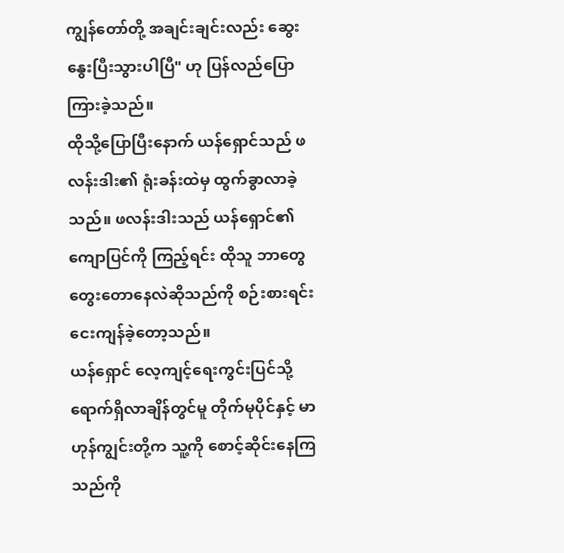ကျွန်တော်တို့ အချင်းချင်းလည်း ဆွေးနွေးပြီးသွားပါပြီ" ဟု ပြန်လည်ပြောကြားခဲ့သည်။
ထိုသို့ပြောပြီးနောက် ယန်ရှောင်သည် ဖလန်းဒါး၏ ရုံးခန်းထဲမှ ထွက်ခွာလာခဲ့သည်။ ဖလန်းဒါးသည် ယန်ရှောင်၏ ကျောပြင်ကို ကြည့်ရင်း ထိုသူ ဘာတွေ တွေးတောနေလဲဆိုသည်ကို စဉ်းစားရင်း ငေးကျန်ခဲ့တော့သည်။
ယန်ရှောင် လေ့ကျင့်ရေးကွင်းပြင်သို့ ရောက်ရှိလာချိန်တွင်မူ တိုက်မုပိုင်နှင့် မာဟုန်ကျွင်းတို့က သူ့ကို စောင့်ဆိုင်းနေကြသည်ကို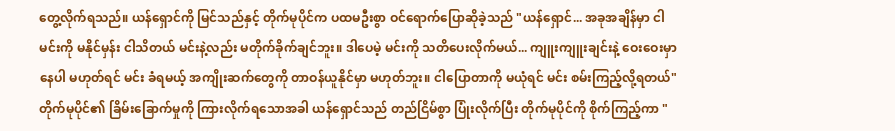တွေ့လိုက်ရသည်။ ယန်ရှောင်ကို မြင်သည်နှင့် တိုက်မုပိုင်က ပထမဦးစွာ ဝင်ရောက်ပြောဆိုခဲ့သည် "ယန်ရှောင်... အခုအချိန်မှာ ငါ မင်းကို မနိုင်မှန်း ငါသိတယ် မင်းနဲ့လည်း မတိုက်ခိုက်ချင်ဘူး။ ဒါပေမဲ့ မင်းကို သတိပေးလိုက်မယ်... ကျူးကျူးချင်းနဲ့ ဝေးဝေးမှာနေပါ မဟုတ်ရင် မင်း ခံရမယ့် အကျိုးဆက်တွေကို တာဝန်ယူနိုင်မှာ မဟုတ်ဘူး။ ငါပြောတာကို မယုံရင် မင်း စမ်းကြည့်လို့ရတယ်"
တိုက်မုပိုင်၏ ခြိမ်းခြောက်မှုကို ကြားလိုက်ရသောအခါ ယန်ရှောင်သည် တည်ငြိမ်စွာ ပြုံးလိုက်ပြီး တိုက်မုပိုင်ကို စိုက်ကြည့်ကာ "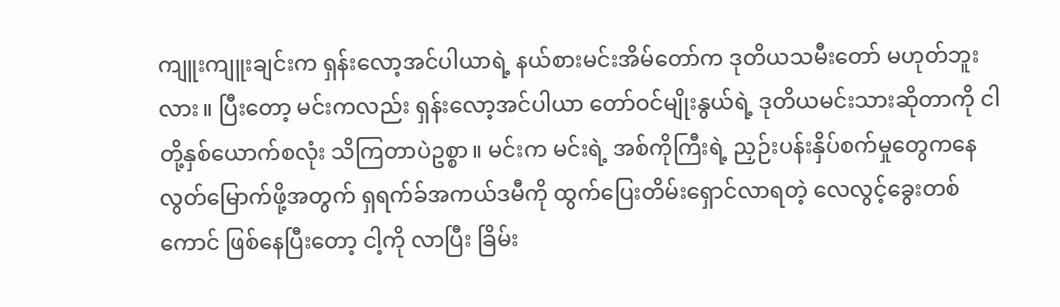ကျူးကျူးချင်းက ရှန်းလော့အင်ပါယာရဲ့ နယ်စားမင်းအိမ်တော်က ဒုတိယသမီးတော် မဟုတ်ဘူးလား။ ပြီးတော့ မင်းကလည်း ရှန်းလော့အင်ပါယာ တော်ဝင်မျိုးနွယ်ရဲ့ ဒုတိယမင်းသားဆိုတာကို ငါတို့နှစ်ယောက်စလုံး သိကြတာပဲဥစ္စာ။ မင်းက မင်းရဲ့ အစ်ကိုကြီးရဲ့ ညှဉ်းပန်းနှိပ်စက်မှုတွေကနေ လွတ်မြောက်ဖို့အတွက် ရှရက်ခ်အကယ်ဒမီကို ထွက်ပြေးတိမ်းရှောင်လာရတဲ့ လေလွင့်ခွေးတစ်ကောင် ဖြစ်နေပြီးတော့ ငါ့ကို လာပြီး ခြိမ်း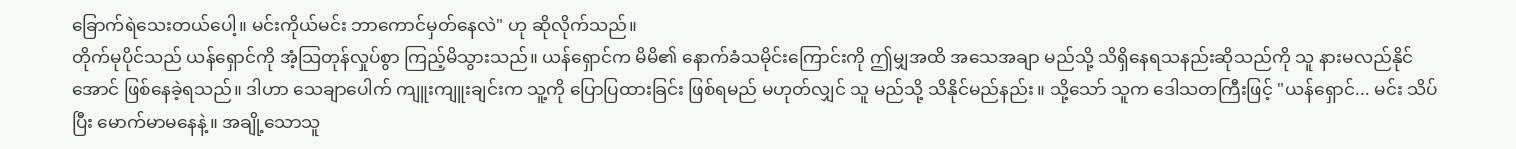ခြောက်ရဲသေးတယ်ပေါ့။ မင်းကိုယ်မင်း ဘာကောင်မှတ်နေလဲ" ဟု ဆိုလိုက်သည်။
တိုက်မုပိုင်သည် ယန်ရှောင်ကို အံ့သြတုန်လှုပ်စွာ ကြည့်မိသွားသည်။ ယန်ရှောင်က မိမိ၏ နောက်ခံသမိုင်းကြောင်းကို ဤမျှအထိ အသေအချာ မည်သို့ သိရှိနေရသနည်းဆိုသည်ကို သူ နားမလည်နိုင်အောင် ဖြစ်နေခဲ့ရသည်။ ဒါဟာ သေချာပေါက် ကျူးကျူးချင်းက သူ့ကို ပြောပြထားခြင်း ဖြစ်ရမည် မဟုတ်လျှင် သူ မည်သို့ သိနိုင်မည်နည်း။ သို့သော် သူက ဒေါသတကြီးဖြင့် "ယန်ရှောင်... မင်း သိပ်ပြီး မောက်မာမနေနဲ့။ အချို့သောသူ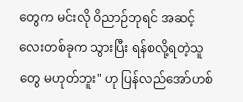တွေက မင်းလို ဝိညာဉ်ဘုရင် အဆင့်လေးတစ်ခုက သွားပြီး ရန်စလို့ရတဲ့သူတွေ မဟုတ်ဘူး" ဟု ပြန်လည်အော်ဟစ်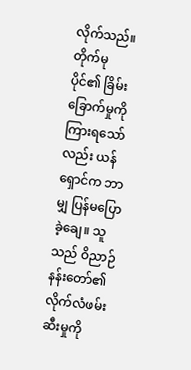လိုက်သည်။
တိုက်မုပိုင်၏ ခြိမ်းခြောက်မှုကို ကြားရသော်လည်း ယန်ရှောင်က ဘာမျှ ပြန်မပြောခဲ့ချေ။ သူသည် ဝိညာဉ်နန်းတော်၏ လိုက်လံဖမ်းဆီးမှုကို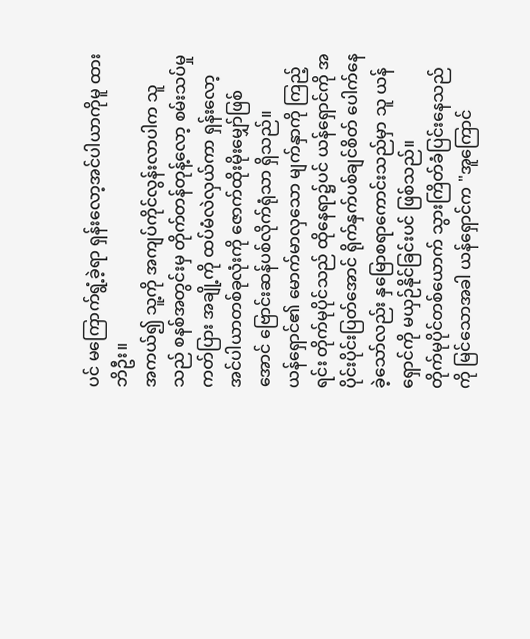ပင် မကြောက်ရွံ့ခဲ့ရာ ရှန်းလော့အင်ပါယာကိုမူ ထားဘိဦး။
အကယ်၍ သူ့ကို အကျပ်ကိုင်လွန်းလာပါက သူသည် စနစ်အတွင်းမှ တိုက်တန်တုန့်လော့ စမ်းသပ်မှုကတ်ပြား အချို့ကို ထပ်မံလဲလှယ်ကာ ရှန်းလော့အင်ပါယာတစ်ခုလုံးကို ဇောက်ထိုးမိုးမျှော်ဖြစ်အောင် ဗြောင်းဆန်ပစ်လိုက်ရုံသာ ရှိသည်။
ယန်ရှောင်၏ မောက်မာလှသော မျက်နှာကို ကြည့်ရင်း တိုက်မုပိုင်သည် ထိုနေရာ၌ပင် ယန်ရှောင်ကို အပိုင်းပိုင်းပြတ်အောင် ရိုက်နှက်ပစ်ချင်စိတ် ပေါက်နေခဲ့သော်လည်း နှမြောစရာကောင်းသည်မှာ သူ ယန်ရှောင်ကို မယှဉ်နိုင်ခြင်းပင် ဖြစ်သည်။
တိုက်မုပိုင်တစ်ယောက် သွားကြိတ်ခံပြင်းနေသည်ကို မြင်သောအခါ ယန်ရှောင်က "အူကြောင်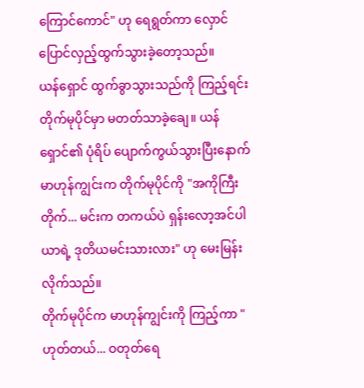ကြောင်ကောင်" ဟု ရေရွတ်ကာ လှောင်ပြောင်လှည့်ထွက်သွားခဲ့တော့သည်။
ယန်ရှောင် ထွက်ခွာသွားသည်ကို ကြည့်ရင်း တိုက်မုပိုင်မှာ မတတ်သာခဲ့ချေ။ ယန်ရှောင်၏ ပုံရိပ် ပျောက်ကွယ်သွားပြီးနောက် မာဟုန်ကျွင်းက တိုက်မုပိုင်ကို "အကိုကြီးတိုက်... မင်းက တကယ်ပဲ ရှန်းလော့အင်ပါယာရဲ့ ဒုတိယမင်းသားလား" ဟု မေးမြန်းလိုက်သည်။
တိုက်မုပိုင်က မာဟုန်ကျွင်းကို ကြည့်ကာ "ဟုတ်တယ်... ဝတုတ်ရေ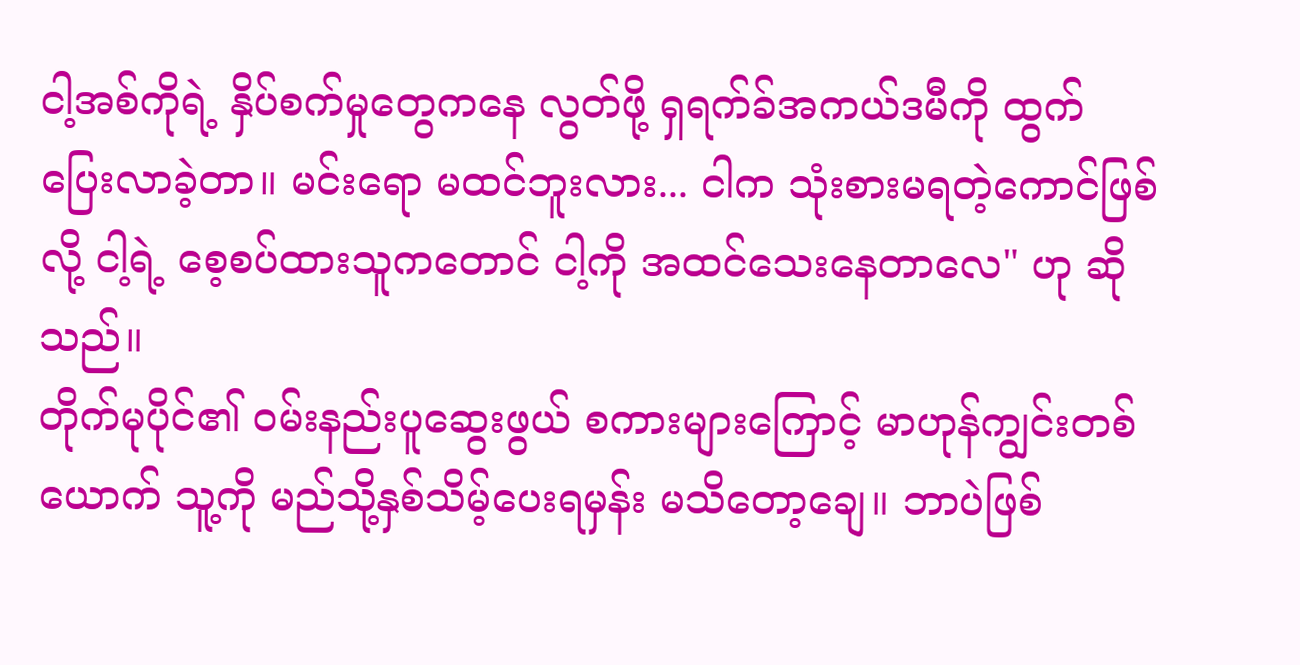ငါ့အစ်ကိုရဲ့ နှိပ်စက်မှုတွေကနေ လွတ်ဖို့ ရှရက်ခ်အကယ်ဒမီကို ထွက်ပြေးလာခဲ့တာ။ မင်းရော မထင်ဘူးလား... ငါက သုံးစားမရတဲ့ကောင်ဖြစ်လို့ ငါ့ရဲ့ စေ့စပ်ထားသူကတောင် ငါ့ကို အထင်သေးနေတာလေ" ဟု ဆိုသည်။
တိုက်မုပိုင်၏ ဝမ်းနည်းပူဆွေးဖွယ် စကားများကြောင့် မာဟုန်ကျွင်းတစ်ယောက် သူ့ကို မည်သို့နှစ်သိမ့်ပေးရမှန်း မသိတော့ချေ။ ဘာပဲဖြစ်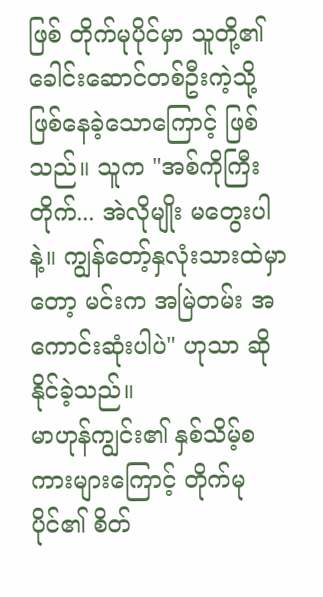ဖြစ် တိုက်မုပိုင်မှာ သူတို့၏ ခေါင်းဆောင်တစ်ဦးကဲ့သို့ ဖြစ်နေခဲ့သောကြောင့် ဖြစ်သည်။ သူက "အစ်ကိုကြီးတိုက်... အဲလိုမျိုး မတွေးပါနဲ့။ ကျွန်တော့်နှလုံးသားထဲမှာတော့ မင်းက အမြဲတမ်း အကောင်းဆုံးပါပဲ" ဟုသာ ဆိုနိုင်ခဲ့သည်။
မာဟုန်ကျွင်း၏ နှစ်သိမ့်စကားများကြောင့် တိုက်မုပိုင်၏ စိတ်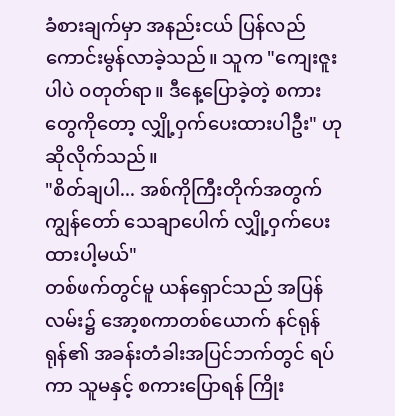ခံစားချက်မှာ အနည်းငယ် ပြန်လည်ကောင်းမွန်လာခဲ့သည်။ သူက "ကျေးဇူးပါပဲ ဝတုတ်ရာ။ ဒီနေ့ပြောခဲ့တဲ့ စကားတွေကိုတော့ လျှို့ဝှက်ပေးထားပါဦး" ဟု ဆိုလိုက်သည်။
"စိတ်ချပါ... အစ်ကိုကြီးတိုက်အတွက် ကျွန်တော် သေချာပေါက် လျှို့ဝှက်ပေးထားပါ့မယ်"
တစ်ဖက်တွင်မူ ယန်ရှောင်သည် အပြန်လမ်း၌ အော့စကာတစ်ယောက် နင်ရုန်ရုန်၏ အခန်းတံခါးအပြင်ဘက်တွင် ရပ်ကာ သူမနှင့် စကားပြောရန် ကြိုး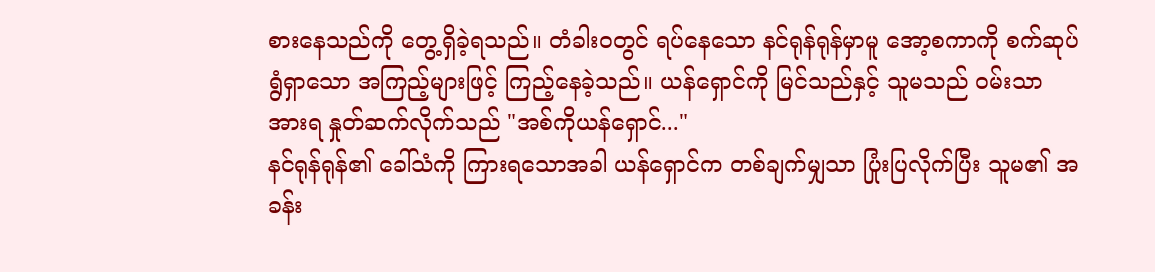စားနေသည်ကို တွေ့ရှိခဲ့ရသည်။ တံခါးဝတွင် ရပ်နေသော နင်ရုန်ရုန်မှာမူ အော့စကာကို စက်ဆုပ်ရွံရှာသော အကြည့်များဖြင့် ကြည့်နေခဲ့သည်။ ယန်ရှောင်ကို မြင်သည်နှင့် သူမသည် ဝမ်းသာအားရ နှုတ်ဆက်လိုက်သည် "အစ်ကိုယန်ရှောင်..."
နင်ရုန်ရုန်၏ ခေါ်သံကို ကြားရသောအခါ ယန်ရှောင်က တစ်ချက်မျှသာ ပြုံးပြလိုက်ပြီး သူမ၏ အခန်း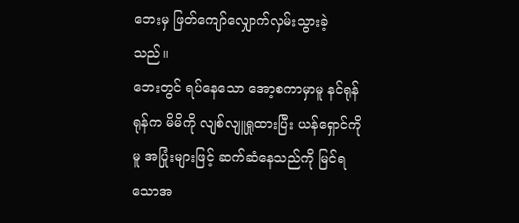ဘေးမှ ဖြတ်ကျော်လျှောက်လှမ်းသွားခဲ့သည်။
ဘေးတွင် ရပ်နေသော အော့စကာမှာမူ နင်ရုန်ရုန်က မိမိကို လျစ်လျူရှုထားပြီး ယန်ရှောင်ကိုမူ အပြုံးများဖြင့် ဆက်ဆံနေသည်ကို မြင်ရသောအ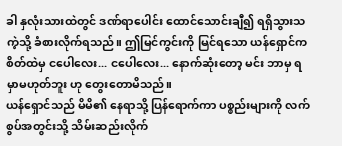ခါ နှလုံးသားထဲတွင် ဒဏ်ရာပေါင်း ထောင်သောင်းချီ၍ ရရှိသွားသကဲ့သို့ ခံစားလိုက်ရသည်။ ဤမြင်ကွင်းကို မြင်ရသော ယန်ရှောင်က စိတ်ထဲမှ ငပေါလေး... ငပေါလေး... နောက်ဆုံးတော့ မင်း ဘာမှ ရမှာမဟုတ်ဘူး ဟု တွေးတောမိသည်။
ယန်ရှောင်သည် မိမိ၏ နေရာသို့ ပြန်ရောက်ကာ ပစ္စည်းများကို လက်စွပ်အတွင်းသို့ သိမ်းဆည်းလိုက်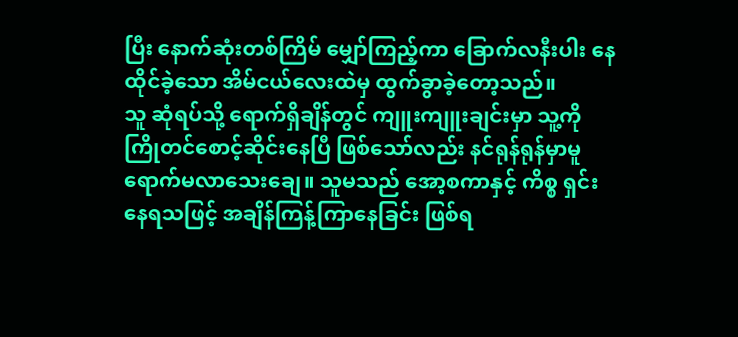ပြီး နောက်ဆုံးတစ်ကြိမ် မျှော်ကြည့်ကာ ခြောက်လနီးပါး နေထိုင်ခဲ့သော အိမ်ငယ်လေးထဲမှ ထွက်ခွာခဲ့တော့သည်။
သူ ဆုံရပ်သို့ ရောက်ရှိချိန်တွင် ကျူးကျူးချင်းမှာ သူ့ကို ကြိုတင်စောင့်ဆိုင်းနေပြီ ဖြစ်သော်လည်း နင်ရုန်ရုန်မှာမူ ရောက်မလာသေးချေ။ သူမသည် အော့စကာနှင့် ကိစ္စ ရှင်းနေရသဖြင့် အချိန်ကြန့်ကြာနေခြင်း ဖြစ်ရ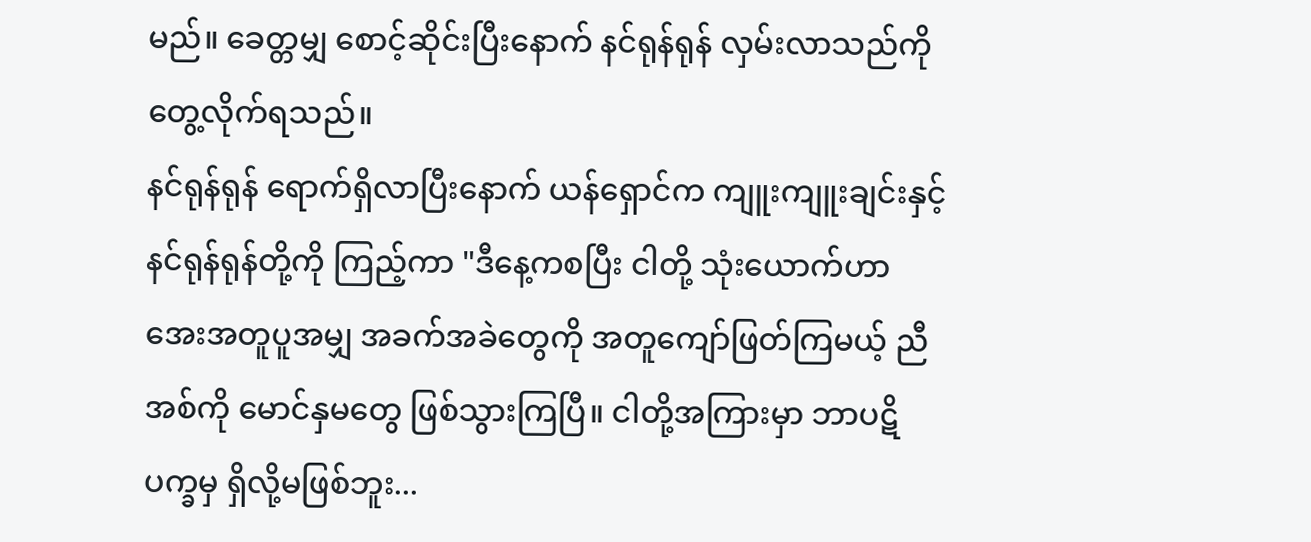မည်။ ခေတ္တမျှ စောင့်ဆိုင်းပြီးနောက် နင်ရုန်ရုန် လှမ်းလာသည်ကို တွေ့လိုက်ရသည်။
နင်ရုန်ရုန် ရောက်ရှိလာပြီးနောက် ယန်ရှောင်က ကျူးကျူးချင်းနှင့် နင်ရုန်ရုန်တို့ကို ကြည့်ကာ "ဒီနေ့ကစပြီး ငါတို့ သုံးယောက်ဟာ အေးအတူပူအမျှ အခက်အခဲတွေကို အတူကျော်ဖြတ်ကြမယ့် ညီအစ်ကို မောင်နှမတွေ ဖြစ်သွားကြပြီ။ ငါတို့အကြားမှာ ဘာပဋိပက္ခမှ ရှိလို့မဖြစ်ဘူး...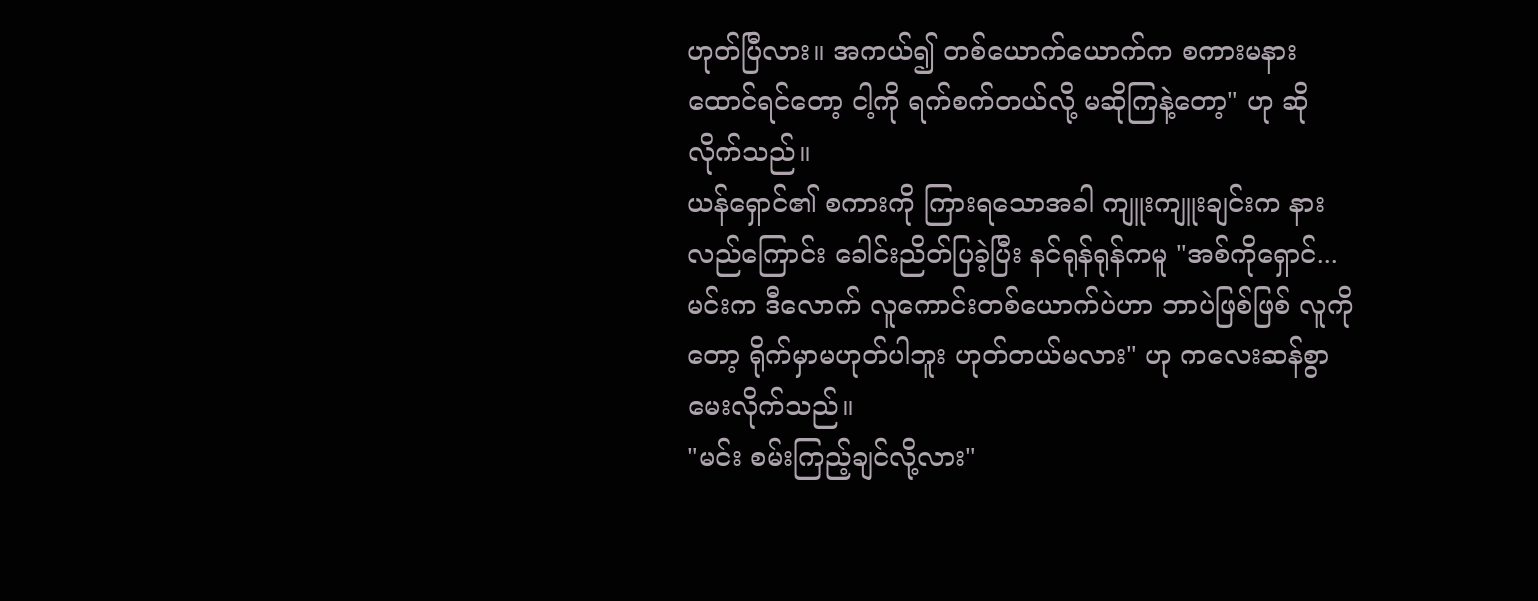ဟုတ်ပြီလား။ အကယ်၍ တစ်ယောက်ယောက်က စကားမနားထောင်ရင်တော့ ငါ့ကို ရက်စက်တယ်လို့ မဆိုကြနဲ့တော့" ဟု ဆိုလိုက်သည်။
ယန်ရှောင်၏ စကားကို ကြားရသောအခါ ကျူးကျူးချင်းက နားလည်ကြောင်း ခေါင်းညိတ်ပြခဲ့ပြီး နင်ရုန်ရုန်ကမူ "အစ်ကိုရှောင်... မင်းက ဒီလောက် လူကောင်းတစ်ယောက်ပဲဟာ ဘာပဲဖြစ်ဖြစ် လူကိုတော့ ရိုက်မှာမဟုတ်ပါဘူး ဟုတ်တယ်မလား" ဟု ကလေးဆန်စွာ မေးလိုက်သည်။
"မင်း စမ်းကြည့်ချင်လို့လား"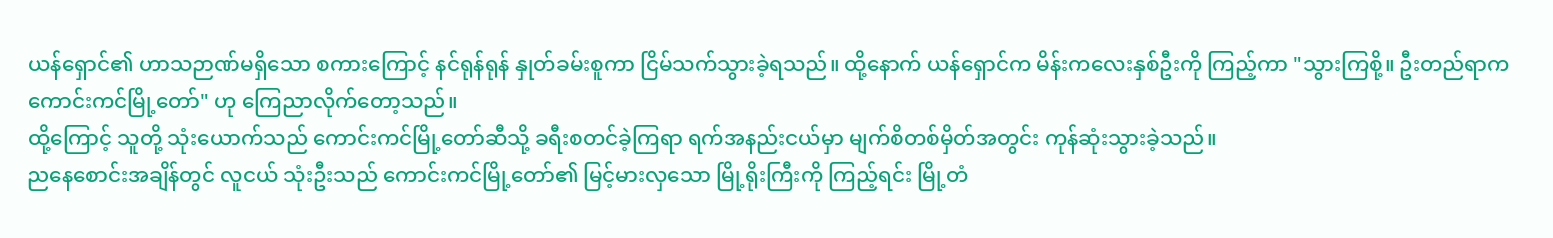ယန်ရှောင်၏ ဟာသဉာဏ်မရှိသော စကားကြောင့် နင်ရုန်ရုန် နှုတ်ခမ်းစူကာ ငြိမ်သက်သွားခဲ့ရသည်။ ထို့နောက် ယန်ရှောင်က မိန်းကလေးနှစ်ဦးကို ကြည့်ကာ "သွားကြစို့။ ဦးတည်ရာက ကောင်းကင်မြို့တော်" ဟု ကြေညာလိုက်တော့သည်။
ထို့ကြောင့် သူတို့ သုံးယောက်သည် ကောင်းကင်မြို့တော်ဆီသို့ ခရီးစတင်ခဲ့ကြရာ ရက်အနည်းငယ်မှာ မျက်စိတစ်မှိတ်အတွင်း ကုန်ဆုံးသွားခဲ့သည်။
ညနေစောင်းအချိန်တွင် လူငယ် သုံးဦးသည် ကောင်းကင်မြို့တော်၏ မြင့်မားလှသော မြို့ရိုးကြီးကို ကြည့်ရင်း မြို့တံ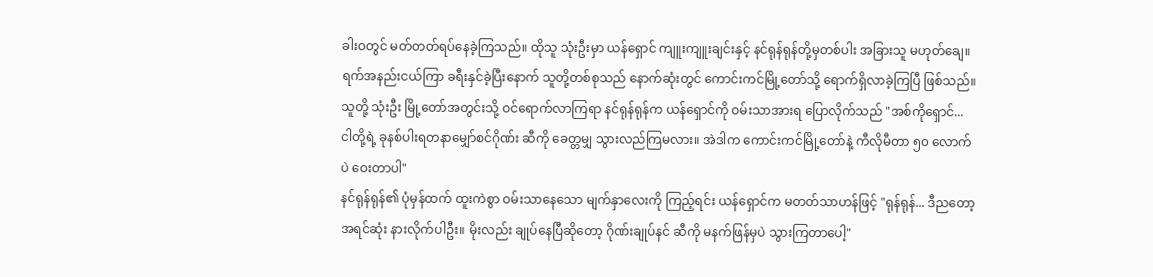ခါးဝတွင် မတ်တတ်ရပ်နေခဲ့ကြသည်။ ထိုသူ သုံးဦးမှာ ယန်ရှောင် ကျူးကျူးချင်းနှင့် နင်ရုန်ရုန်တို့မှတစ်ပါး အခြားသူ မဟုတ်ချေ။
ရက်အနည်းငယ်ကြာ ခရီးနှင်ခဲ့ပြီးနောက် သူတို့တစ်စုသည် နောက်ဆုံးတွင် ကောင်းကင်မြို့တော်သို့ ရောက်ရှိလာခဲ့ကြပြီ ဖြစ်သည်။ သူတို့ သုံးဦး မြို့တော်အတွင်းသို့ ဝင်ရောက်လာကြရာ နင်ရုန်ရုန်က ယန်ရှောင်ကို ဝမ်းသာအားရ ပြောလိုက်သည် "အစ်ကိုရှောင်... ငါတို့ရဲ့ ခုနစ်ပါးရတနာမျှော်စင်ဂိုဏ်း ဆီကို ခေတ္တမျှ သွားလည်ကြမလား။ အဲဒါက ကောင်းကင်မြို့တော်နဲ့ ကီလိုမီတာ ၅၀ လောက်ပဲ ဝေးတာပါ"
နင်ရုန်ရုန်၏ ပုံမှန်ထက် ထူးကဲစွာ ဝမ်းသာနေသော မျက်နှာလေးကို ကြည့်ရင်း ယန်ရှောင်က မတတ်သာဟန်ဖြင့် "ရုန်ရုန်... ဒီညတော့ အရင်ဆုံး နားလိုက်ပါဦး။ မိုးလည်း ချုပ်နေပြီဆိုတော့ ဂိုဏ်းချုပ်နင် ဆီကို မနက်ဖြန်မှပဲ သွားကြတာပေါ့"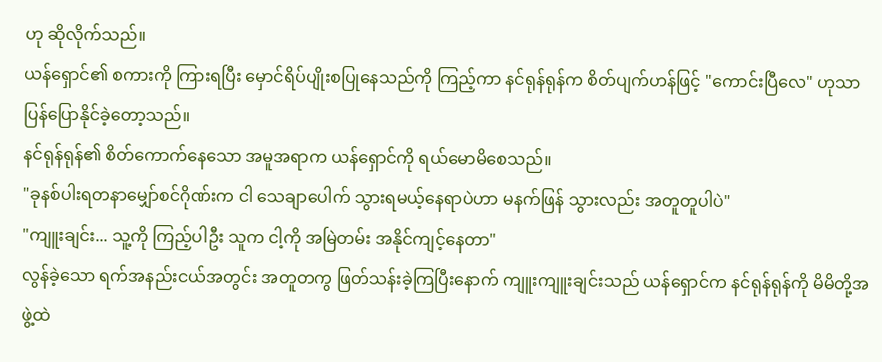ဟု ဆိုလိုက်သည်။
ယန်ရှောင်၏ စကားကို ကြားရပြီး မှောင်ရိပ်ပျိုးစပြုနေသည်ကို ကြည့်ကာ နင်ရုန်ရုန်က စိတ်ပျက်ဟန်ဖြင့် "ကောင်းပြီလေ" ဟုသာ ပြန်ပြောနိုင်ခဲ့တော့သည်။
နင်ရုန်ရုန်၏ စိတ်ကောက်နေသော အမူအရာက ယန်ရှောင်ကို ရယ်မောမိစေသည်။
"ခုနစ်ပါးရတနာမျှော်စင်ဂိုဏ်းက ငါ သေချာပေါက် သွားရမယ့်နေရာပဲဟာ မနက်ဖြန် သွားလည်း အတူတူပါပဲ"
"ကျူးချင်း... သူ့ကို ကြည့်ပါဦး သူက ငါ့ကို အမြဲတမ်း အနိုင်ကျင့်နေတာ"
လွန်ခဲ့သော ရက်အနည်းငယ်အတွင်း အတူတကွ ဖြတ်သန်းခဲ့ကြပြီးနောက် ကျူးကျူးချင်းသည် ယန်ရှောင်က နင်ရုန်ရုန်ကို မိမိတို့အဖွဲ့ထဲ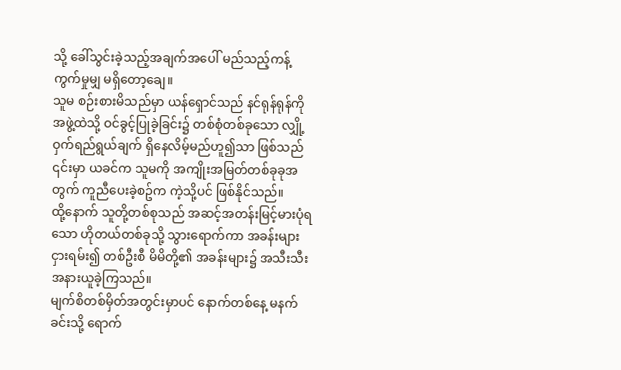သို့ ခေါ်သွင်းခဲ့သည့်အချက်အပေါ် မည်သည့်ကန့်ကွက်မှုမျှ မရှိတော့ချေ။
သူမ စဉ်းစားမိသည်မှာ ယန်ရှောင်သည် နင်ရုန်ရုန်ကို အဖွဲ့ထဲသို့ ဝင်ခွင့်ပြုခဲ့ခြင်း၌ တစ်စုံတစ်ခုသော လျှို့ဝှက်ရည်ရွယ်ချက် ရှိနေလိမ့်မည်ဟူ၍သာ ဖြစ်သည် ၎င်းမှာ ယခင်က သူမကို အကျိုးအမြတ်တစ်ခုခုအတွက် ကူညီပေးခဲ့စဥ်က ကဲ့သို့ပင် ဖြစ်နိုင်သည်။
ထို့နောက် သူတို့တစ်စုသည် အဆင့်အတန်းမြင့်မားပုံရသော ဟိုတယ်တစ်ခုသို့ သွားရောက်ကာ အခန်းများ ငှားရမ်း၍ တစ်ဦးစီ မိမိတို့၏ အခန်းများ၌ အသီးသီး အနားယူခဲ့ကြသည်။
မျက်စိတစ်မှိတ်အတွင်းမှာပင် နောက်တစ်နေ့ မနက်ခင်းသို့ ရောက်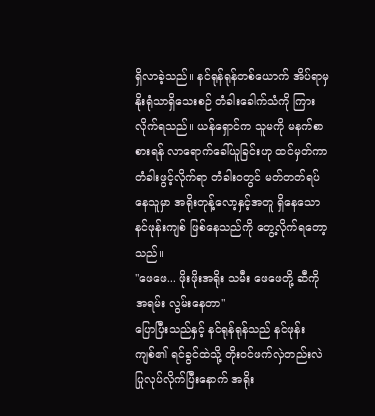ရှိလာခဲ့သည်။ နင်ရုန်ရုန်တစ်ယောက် အိပ်ရာမှ နိုးရုံသာရှိသေးစဉ် တံခါးခေါက်သံကို ကြားလိုက်ရသည်။ ယန်ရှောင်က သူမကို မနက်စာစားရန် လာရောက်ခေါ်ယူခြင်းဟု ထင်မှတ်ကာ တံခါးဖွင့်လိုက်ရာ တံခါးဝတွင် မတ်တတ်ရပ်နေသူမှာ အရိုးတုန့်လော့နှင့်အတူ ရှိနေသော နင်ဖုန်းကျစ် ဖြစ်နေသည်ကို တွေ့လိုက်ရတော့သည်။
"ဖေဖေ... ဖိုးဖိုးအရိုး သမီး ဖေဖေတို့ ဆီကို အရမ်း လွမ်းနေတာ"
ပြောပြီးသည်နှင့် နင်ရုန်ရုန်သည် နင်ဖုန်းကျစ်၏ ရင်ခွင်ထဲသို့ တိုးဝင်ဖက်လှဲတည်းလဲ ပြုလုပ်လိုက်ပြီးနောက် အရိုး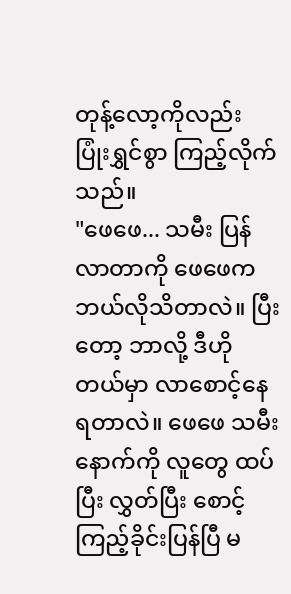တုန့်လော့ကိုလည်း ပြုံးရွှင်စွာ ကြည့်လိုက်သည်။
"ဖေဖေ... သမီး ပြန်လာတာကို ဖေဖေက ဘယ်လိုသိတာလဲ။ ပြီးတော့ ဘာလို့ ဒီဟိုတယ်မှာ လာစောင့်နေရတာလဲ။ ဖေဖေ သမီးနောက်ကို လူတွေ ထပ်ပြီး လွှတ်ပြီး စောင့်ကြည့်ခိုင်းပြန်ပြီ မ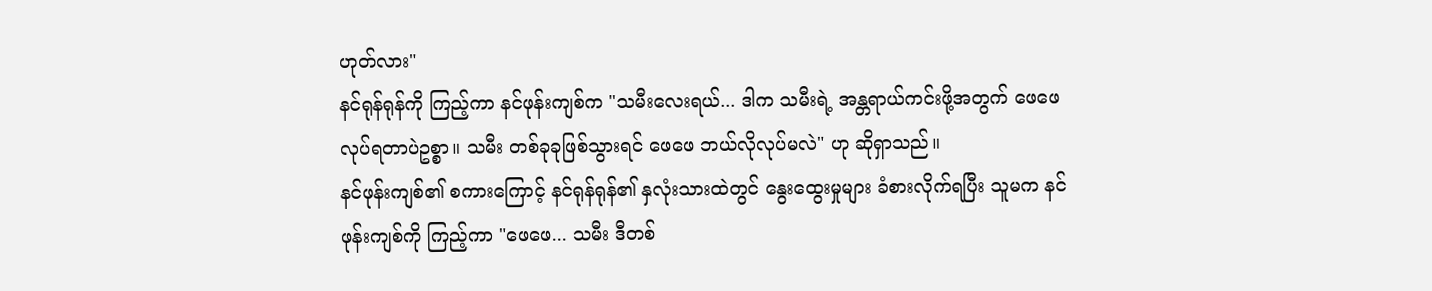ဟုတ်လား"
နင်ရုန်ရုန်ကို ကြည့်ကာ နင်ဖုန်းကျစ်က "သမီးလေးရယ်... ဒါက သမီးရဲ့ အန္တရာယ်ကင်းဖို့အတွက် ဖေဖေ လုပ်ရတာပဲဥစ္စာ။ သမီး တစ်ခုခုဖြစ်သွားရင် ဖေဖေ ဘယ်လိုလုပ်မလဲ" ဟု ဆိုရှာသည်။
နင်ဖုန်းကျစ်၏ စကားကြောင့် နင်ရုန်ရုန်၏ နှလုံးသားထဲတွင် နွေးထွေးမှုများ ခံစားလိုက်ရပြီး သူမက နင်ဖုန်းကျစ်ကို ကြည့်ကာ "ဖေဖေ... သမီး ဒီတစ်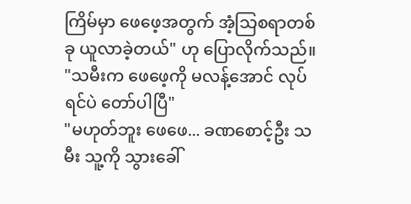ကြိမ်မှာ ဖေဖေ့အတွက် အံ့သြစရာတစ်ခု ယူလာခဲ့တယ်" ဟု ပြောလိုက်သည်။
"သမီးက ဖေဖေ့ကို မလန့်အောင် လုပ်ရင်ပဲ တော်ပါပြီ"
"မဟုတ်ဘူး ဖေဖေ... ခဏစောင့်ဦး သမီး သူ့ကို သွားခေါ်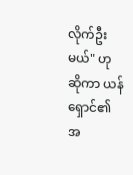လိုက်ဦးမယ်" ဟု ဆိုကာ ယန်ရှောင်၏ အ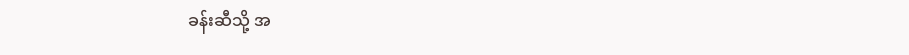ခန်းဆီသို့ အ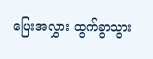ပြေးအလွှား ထွက်ခွာသွား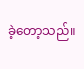ခဲ့တော့သည်။